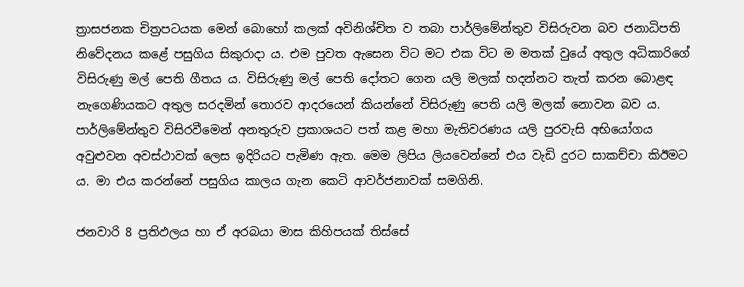ත්‍රාසජනක චිත්‍රපටයක මෙන් බොහෝ කලක් අවිනිශ්චිත ව තබා පාර්ලිමේන්තුව විසිරුවන බව ජනාධිපති නිවේදනය කළේ පසුගිය සිකුරාදා ය. එම පුවත ඇසෙන විට මට එක විට ම මතක් වුයේ අතුල අධිකාරිගේ විසිරුණු මල් පෙති ගීතය ය. විසිරුණු මල් පෙති දෝතට ගෙන යලි මලක් හදන්නට තැත් කරන බොළඳ නැගෙණියකට අතුල සරදමින් තොරව ආදරයෙන් කියන්නේ විසිරුණු පෙති යලි මලක් නොවන බව ය. පාර්ලිමේන්තුව විසිරවීමෙන් අනතුරුව ප්‍රකාශයට පත් කළ මහා මැතිවරණය යලි පුරවැසි අභියෝගය අවුළුවන අවස්ථාවක් ලෙස ඉදිරියට පැමිණ ඇත. මෙම ලිපිය ලියවෙන්නේ එය වැඩි දුරට සාකච්චා කිඊමට ය. මා එය කරන්නේ පසුගිය කාලය ගැන කෙටි ආවර්ජනාවක් සමගිනි.

ජනවාරි 8 ප්‍රතිඵලය හා ඒ අරබයා මාස කිහිපයක් තිස්සේ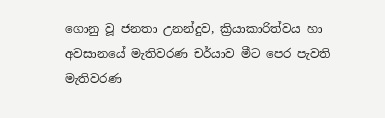ගොනු වූ ජනතා උනන්දුව, ක්‍රියාකාරිත්වය හා අවසානයේ මැතිවරණ චර්යාව මීට පෙර පැවති මැතිවරණ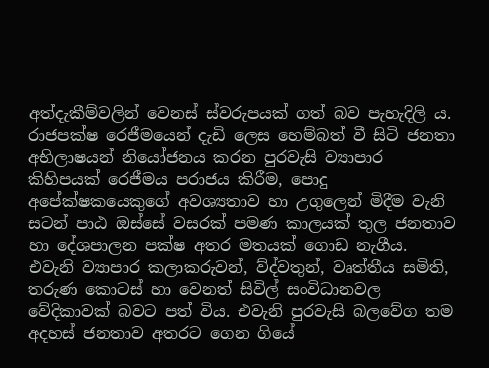අත්දැකීම්වලින් වෙනස් ස්වරුපයක් ගත් බව පැහැදිලි ය. රාජපක්ෂ රෙජීමයෙන් දැඩි ලෙස හෙම්බත් වී සිටි ජනතා අභිලාෂයන් නියෝජනය කරන පුරවැසි ව්‍යාපාර කිහිපයක් රෙජීමය පරාජය කිරීම, පොදු අපේක්ෂකයෙකුගේ අවශ්‍යතාව හා උගුලෙන් මිදීම වැනි සටන් පාඨ ඔස්සේ වසරක් පමණ කාලයක් තුල ජනතාව හා දේශපාලන පක්ෂ අතර මතයක් ගොඩ නැගීය. එවැනි ව්‍යාපාර කලාකරුවන්, ව්ද්වතුන්, වෘත්තීය සමිති, තරුණ කොටස් හා වෙනත් සිවිල් සංවිධානවල වේදිකාවක් බවට පත් විය. එවැනි පුරවැසි බලවේග තම අදහස් ජනතාව අතරට ගෙන ගියේ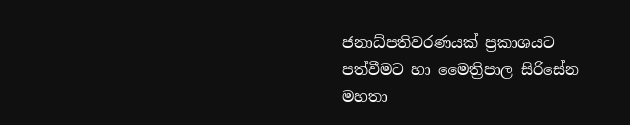ජනාධ්පතිවරණයක් ප්‍රකාශයට පත්වීමට හා මෛත්‍රිපාල සිරිසේන මහතා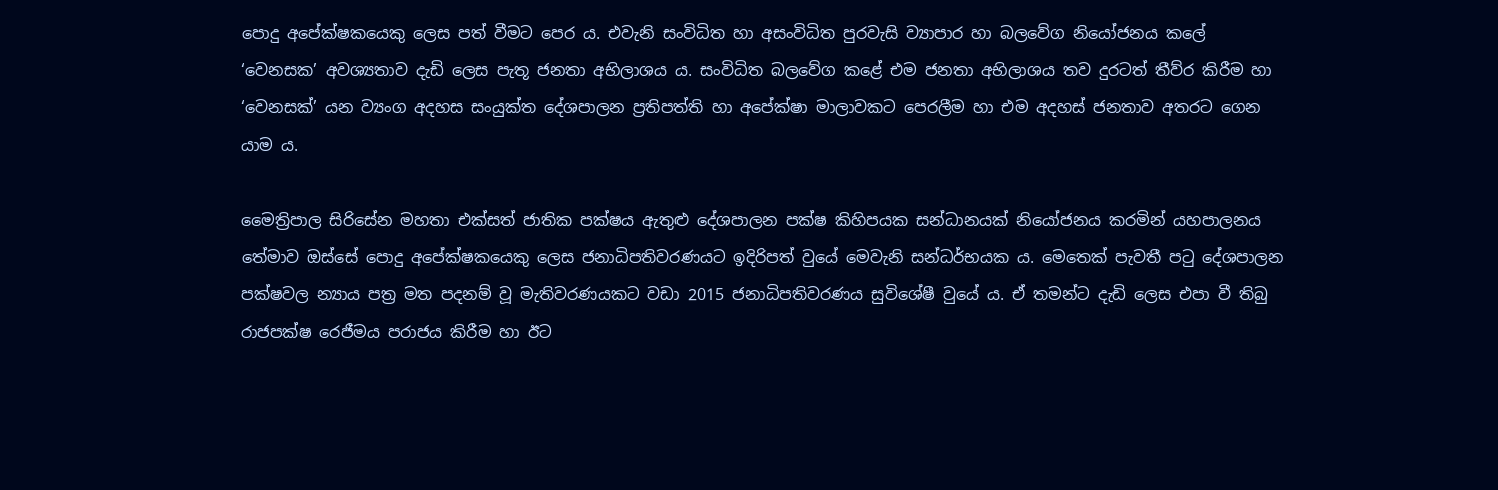පොදු අපේක්ෂකයෙකු ලෙස පත් වීමට පෙර ය. එවැනි සංවිධිත හා අසංවිධිත පුරවැසි ව්‍යාපාර හා බලවේග නියෝජනය කලේ ‘වෙනසක’ අවශ්‍යතාව දැඩි ලෙස පැතූ ජනතා අභිලාශය ය. සංවිධිත බලවේග කළේ එම ජනතා අභිලාශය තව දුරටත් තීව්ර කිරීම හා ‘වෙනසක්’ යන ව්‍යංග අදහස සංයුක්ත දේශපාලන ප්‍රතිපත්ති හා අපේක්ෂා මාලාවකට පෙරලීම හා එම අදහස් ජනතාව අතරට ගෙන යාම ය.

මෛත්‍රිපාල සිරිසේන මහතා එක්සත් ජාතික පක්ෂය ඇතුළු දේශපාලන පක්ෂ කිහිපයක සන්ධානයක් නියෝජනය කරමින් යහපාලනය තේමාව ඔස්සේ පොදු අපේක්ෂකයෙකු ලෙස ජනාධිපතිවරණයට ඉදිරිපත් වුයේ මෙවැනි සන්ධර්භයක ය. මෙතෙක් පැවතී පටු දේශපාලන පක්ෂවල න්‍යාය පත්‍ර මත පදනම් වූ මැතිවරණයකට වඩා 2015 ජනාධිපතිවරණය සුවිශේෂී වුයේ ය. ඒ තමන්ට දැඩි ලෙස එපා වී තිබු රාජපක්ෂ රෙජීමය පරාජය කිරීම හා ඊට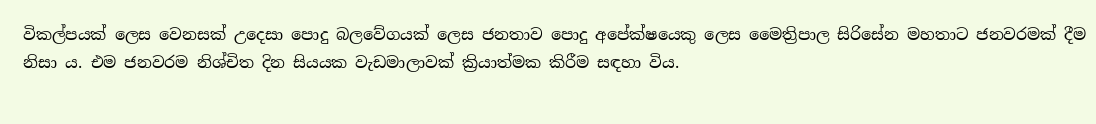විකල්පයක් ලෙස වෙනසක් උදෙසා පොදු බලවේගයක් ලෙස ජනතාව පොදු අපේක්ෂයෙකු ලෙස මෛත්‍රිපාල සිරිසේන මහතාට ජනවරමක් දීම නිසා ය. එම ජනවරම නිශ්චිත දින සියයක වැඩමාලාවක් ක්‍රියාත්මක කිරීම සඳහා විය.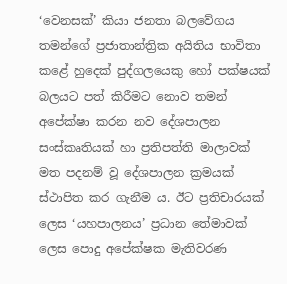‘වෙනසක්’ කියා ජනතා බලවේගය තමන්ගේ ප්‍රජාතාන්ත්‍රික අයිතිය භාවිතා කළේ හුදෙක් පුද්ගලයෙකු හෝ පක්ෂයක් බලයට පත් කිරීමට නොව තමන් අපේක්ෂා කරන නව දේශපාලන සංස්කෘතියක් හා ප්‍රතිපත්ති මාලාවක් මත පදනම් වූ දේශපාලන ක්‍රමයක් ස්ථාපිත කර ගැනීම ය. ඊට ප්‍රතිචාරයක් ලෙස ‘යහපාලනය’ ප්‍රධාන තේමාවක් ලෙස පොදු අපේක්ෂක මැතිවරණ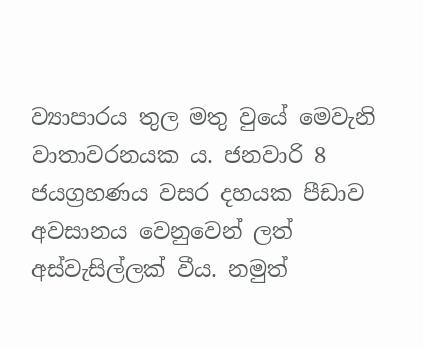ව්‍යාපාරය තුල මතු වුයේ මෙවැනි වාතාවරනයක ය. ජනවාරි 8 ජයග්‍රහණය වසර දහයක පීඩාව අවසානය වෙනුවෙන් ලත් අස්වැසිල්ලක් වීය. නමුත්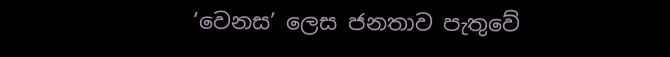‘වෙනස’ ලෙස ජනතාව පැතුවේ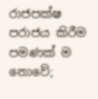රාජපක්ෂ පරාජය කිරීම පමණක් ම නොවේ;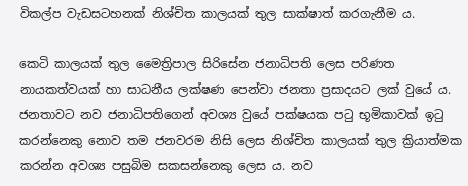විකල්ප වැඩසටහනක් නිශ්චිත කාලයක් තුල සාක්ෂාත් කරගැනීම ය.

කෙටි කාලයක් තුල මෛත්‍රිපාල සිරිසේන ජනාධිපති ලෙස පරිණත නායකත්වයක් හා සාධනීය ලක්ෂණ පෙන්වා ජනතා ප්‍රසාදයට ලක් වුයේ ය. ජනතාවට නව ජනාධිපතිගෙන් අවශ්‍ය වුයේ පක්ෂයක පටු භූමිකාවක් ඉටු කරන්නෙකු නොව තම ජනවරම නිසි ලෙස නිශ්චිත කාලයක් තුල ක්‍රියාත්මක කරන්න අවශ්‍ය පසුබිම සකසන්නෙකු ලෙස ය. නව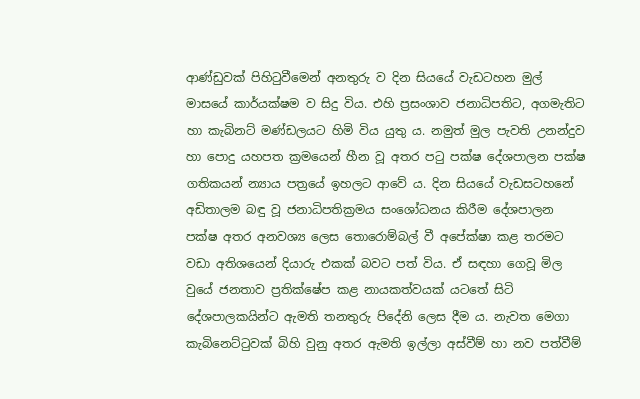ආණ්ඩුවක් පිහිටුවීමෙන් අනතුරු ව දින සියයේ වැඩටහන මුල් මාසයේ කාර්යක්ෂම ව සිදු විය. එහි ප්‍රසංශාව ජනාධිපතිට, අගමැතිට හා කැබිනට් මණ්ඩලයට හිමි විය යුතු ය. නමුත් මුල පැවති උනන්දුව හා පොදු යහපත ක්‍රමයෙන් හීන වූ අතර පටු පක්ෂ දේශපාලන පක්ෂ ගතිකයන් න්‍යාය පත්‍රයේ ඉහලට ආවේ ය. දින සියයේ වැඩසටහනේ අඩිතාලම බඳු වූ ජනාධිපතික්‍රමය සංශෝධනය කිරීම දේශපාලන පක්ෂ අතර අනවශ්‍ය ලෙස තොරොම්බල් වී අපේක්ෂා කළ තරමට වඩා අතිශයෙන් දියාරු එකක් බවට පත් විය. ඒ සඳහා ගෙවූ මිල වුයේ ජනතාව ප්‍රතික්ෂේප කළ නායකත්වයක් යටතේ සිටි දේශපාලකයින්ට ඇමති තනතුරු පිදේනි ලෙස දීම ය. නැවත මෙගා කැබිනෙට්ටුවක් බිහි වුනු අතර ඇමති ඉල්ලා අස්වීම් හා නව පත්වීම්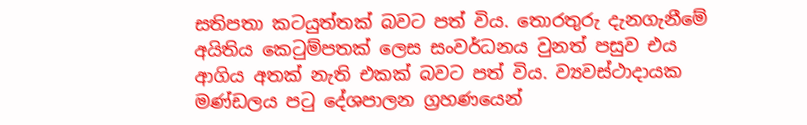සතිපතා කටයුත්තක් බවට පත් විය. තොරතුරු දැනගැනීමේ අයිතිය කෙටුම්පතක් ලෙස සංවර්ධනය වුනත් පසුව එය ආගිය අතක් නැති එකක් බවට පත් විය. ව්‍යවස්ථාදායක මණ්ඩලය පටු දේශපාලන ග්‍රහණයෙන්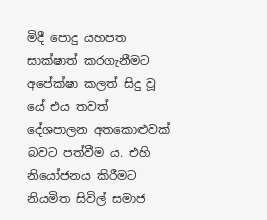මිදී පොදු යහපත සාක්ෂාත් කරගැනීමට අපේක්ෂා කලත් සිදු වූ යේ එය තවත් දේශපාලන අතකොළුවක් බවට පත්වීම ය. එහි නියෝජනය කිරීමට නියමිත සිවිල් සමාජ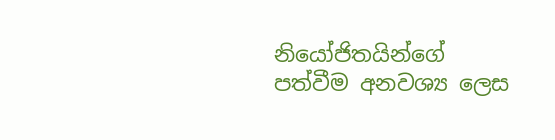නියෝජිතයින්ගේ පත්වීම අනවශ්‍ය ලෙස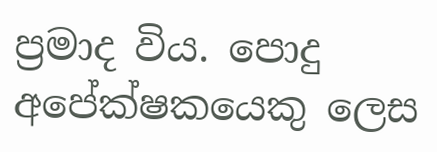ප්‍රමාද විය. පොදු අපේක්ෂකයෙකු ලෙස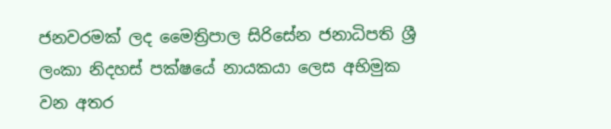ජනවරමක් ලද මෛත්‍රිපාල සිරිසේන ජනාධිපති ශ්‍රී ලංකා නිදහස් පක්ෂයේ නායකයා ලෙස අභිමුක වන අතර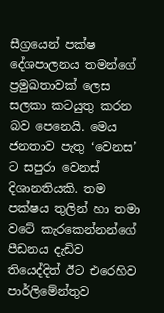සීග්‍රයෙන් පක්ෂ දේශපාලනය තමන්ගේ ප්‍රමුඛතාවක් ලෙස සලකා කටයුතු කරන බව පෙනෙයි. මෙය ජනතාව පැතු ‘වෙනස’ ට සපුරා වෙනස් දිශානතියකි. තම පක්ෂය තුලින් හා තමා වටේ කැරකෙන්නන්ගේ පීඩනය දැඩිව තියෙද්දිත් ඊට එරෙහිව පාර්ලිමේන්තුව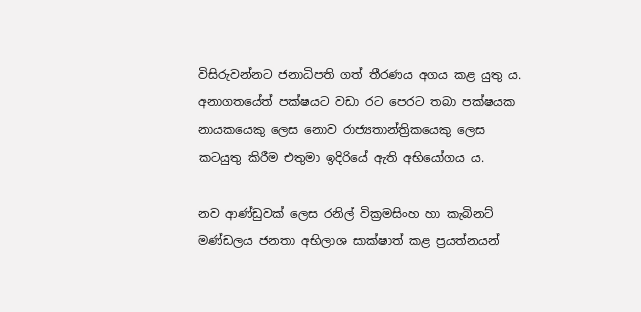විසිරුවන්නට ජනාධිපති ගත් තීරණය අගය කළ යුතු ය. අනාගතයේත් පක්ෂයට වඩා රට පෙරට තබා පක්ෂයක නායකයෙකු ලෙස නොව රාජ්‍යතාන්ත්‍රිකයෙකු ලෙස කටයුතු කිරීම එතුමා ඉදිරියේ ඇති අභියෝගය ය.

නව ආණ්ඩුවක් ලෙස රනිල් වික්‍රමසිංහ හා කැබිනට් මණ්ඩලය ජනතා අභිලාශ සාක්ෂාත් කළ ප්‍රයත්නයන්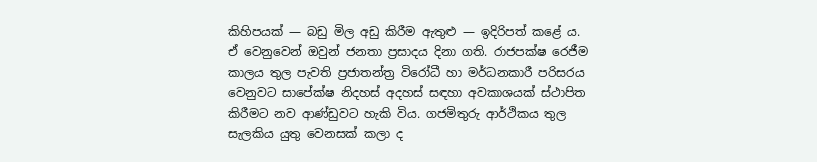කිහිපයක් — බඩු මිල අඩු කිරීම ඇතුළු — ඉදිරිපත් කළේ ය. ඒ වෙනුවෙන් ඔවුන් ජනතා ප්‍රසාදය දිනා ගති. රාජපක්ෂ රෙජීම කාලය තුල පැවති ප්‍රජාතන්ත්‍ර විරෝධී හා මර්ධනකාරී පරිසරය වෙනුවට සාපේක්ෂ නිදහස් අදහස් සඳහා අවකාශයක් ස්ථාපිත කිරීමට නව ආණ්ඩුවට හැකි විය. ගජමිතුරු ආර්ථිකය තුල සැලකිය යුතු වෙනසක් කලා ද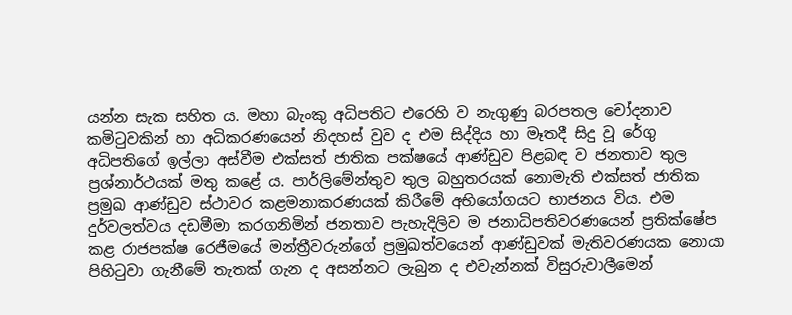යන්න සැක සහිත ය. මහා බැංකු අධිපතිට එරෙහි ව නැගුණු බරපතල චෝදනාව කමිටුවකින් හා අධිකරණයෙන් නිදහස් වුව ද එම සිද්දිය හා මෑතදී සිදු වූ රේගු අධිපතිගේ ඉල්ලා අස්වීම එක්සත් ජාතික පක්ෂයේ ආණ්ඩුව පිළබඳ ව ජනතාව තුල ප්‍රශ්නාර්ථයක් මතු කළේ ය. පාර්ලිමේන්තුව තුල බහුතරයක් නොමැති එක්සත් ජාතික ප්‍රමුඛ ආණ්ඩුව ස්ථාවර කළමනාකරණයක් කිරීමේ අභියෝගයට භාජනය විය. එම දුර්වලත්වය දඩමීමා කරගනිමින් ජනතාව පැහැදිලිව ම ජනාධිපතිවරණයෙන් ප්‍රතික්ෂේප කළ රාජපක්ෂ රෙජීමයේ මන්ත්‍රීවරුන්ගේ ප්‍රමුඛත්වයෙන් ආණ්ඩුවක් මැතිවරණයක නොයා පිහිටුවා ගැනීමේ තැතක් ගැන ද අසන්නට ලැබුන ද එවැන්නක් විසුරුවාලීමෙන්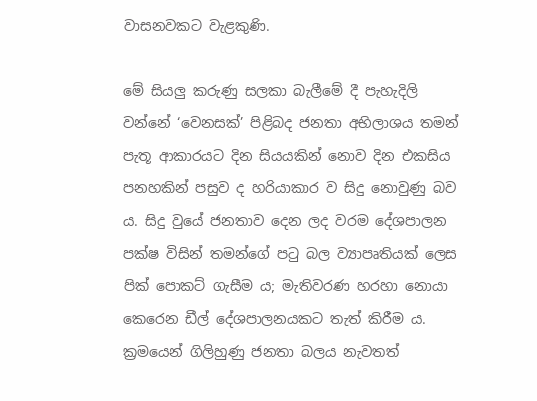වාසනවකට වැළකුණි.

මේ සියලු කරුණු සලකා බැලීමේ දී පැහැදිලි වන්නේ ‘වෙනසක්’ පිළිබද ජනතා අභිලාශය තමන් පැතූ ආකාරයට දින සියයකින් නොව දින එකසිය පනහකින් පසුව ද හරියාකාර ව සිදු නොවුණු බව ය. සිදු වුයේ ජනතාව දෙන ලද වරම දේශපාලන පක්ෂ විසින් තමන්ගේ පටු බල ව්‍යාපෘතියක් ලෙස පික් පොකට් ගැසීම ය; මැතිවරණ හරහා නොයා කෙරෙන ඩීල් දේශපාලනයකට තැත් කිරීම ය. ක්‍රමයෙන් ගිලිහුණු ජනතා බලය නැවතත්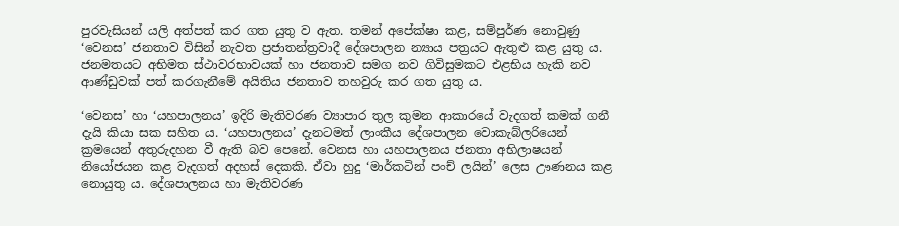පුරවැසියන් යලි අත්පත් කර ගත යුතු ව ඇත. තමන් අපේක්ෂා කළ, සම්පුර්ණ නොවුණු ‘වෙනස’ ජනතාව විසින් නැවත ප්‍රජාතන්ත්‍රවාදී දේශපාලන න්‍යාය පත්‍රයට ඇතුළු කළ යුතු ය. ජනමතයට අභිමත ස්ථාවරභාවයක් හා ජනතාව සමග නව ගිවිසුමකට එළභිය හැකි නව ආණ්ඩුවක් පත් කරගැනීමේ අයිතිය ජනතාව තහවුරු කර ගත යුතු ය.

‘වෙනස’ හා ‘යහපාලනය’ ඉදිරි මැතිවරණ ව්‍යාපාර තුල කුමන ආකාරයේ වැදගත් කමක් ගනී දැයි කියා සක සහිත ය. ‘යහපාලනය’ දැනටමත් ලාංකීය දේශපාලන වොකැබ්ලරියෙන් ක්‍රමයෙන් අතුරුදහන වී ඇති බව පෙනේ. වෙනස හා යහපාලනය ජනතා අභිලාෂයන් නියෝජයන කළ වැදගත් අදහස් දෙකකි. ඒවා හුදු ‘මාර්කටින් පංච් ලයින්’ ලෙස ඌණනය කළ නොයුතු ය. දේශපාලනය හා මැතිවරණ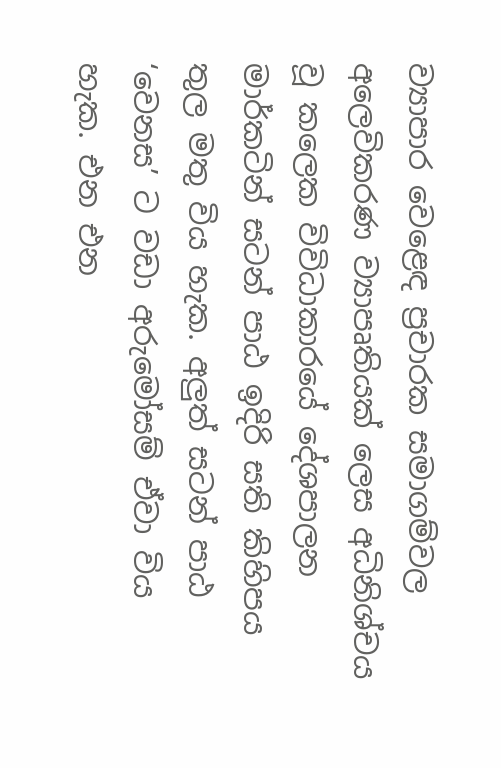ව්‍යාපාර වෙළෙඳ ප්‍රචාරක සමාගම්වල අලෙවිකරණ ව්‍යාපෘතියක් ලෙස අධිනිශ්චය වූ කලෙක විවිධාකාරයේ දේශපාලන මාර්කටින් සටන් පාඨ ඉදිරි සති කිහිපය තුල මතු විය හැක. අලුත් සටන් පාඨ ‘වෙනස’ ට වඩා අරුමෝසම් ඒවා විය හැක. එන එන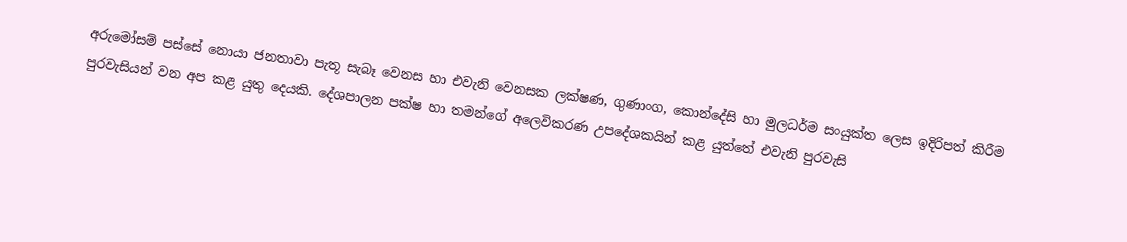අරුමෝසම් පස්සේ නොයා ජනතාවා පැතූ සැබෑ වෙනස හා එවැනි වෙනසක ලක්ෂණ, ගුණාංග, කොන්දේසි හා මුලධර්ම සංයුක්ත ලෙස ඉදිරිපත් කිරීම පුරවැසියන් වන අප කළ යුතු දෙයකි. දේශපාලන පක්ෂ හා තමන්ගේ අලෙවිකරණ උපදේශකයින් කළ යුත්තේ එවැනි පුරවැසි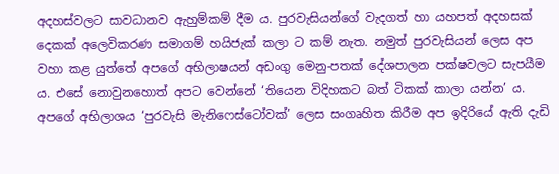අදහස්වලට සාවධානව ඇහුම්කම් දීම ය. පුරවැසියන්ගේ වැදගත් හා යහපත් අදහසක් දෙකක් අලෙවිකරණ සමාගම් හයිජැක් කලා ට කම් නැත. නමුත් පුරවැසියන් ලෙස අප වහා කළ යුත්තේ අපගේ අභිලාෂයන් අඩංගු මෙනු-පතක් දේශපාලන පක්ෂවලට සැපයීම ය. එසේ නොවුනහොත් අපට වෙන්නේ ‘තියෙන විදිහකට බත් ටිකක් කාලා යන්න’ ය. අපගේ අභිලාශය ‘පුරවැසි මැනිෆෙස්ටෝවක්’ ලෙස සංගෘහිත කිරීම අප ඉදිරියේ ඇති දැඩි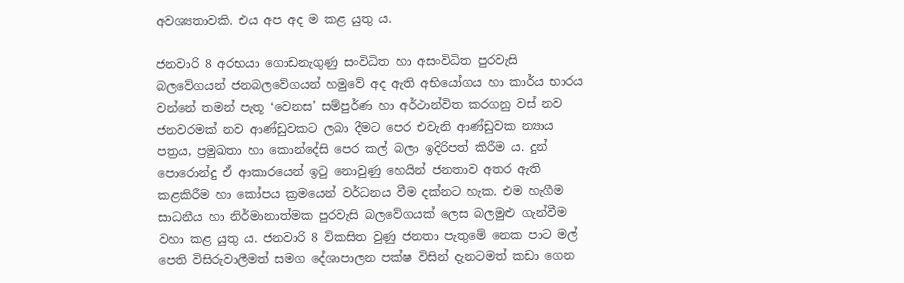අවශ්‍යතාවකි. එය අප අද ම කළ යුතු ය.

ජනවාරි 8 අරභයා ගොඩනැගුණු සංවිධිත හා අසංවිධිත පුරවැසි බලවේගයන් ජනබලවේගයන් හමුවේ අද ඇති අභියෝගය හා කාර්ය භාරය වන්නේ තමන් පැතූ ‘වෙනස’ සම්පුර්ණ හා අර්ථාන්විත කරගනු වස් නව ජනවරමක් නව ආණ්ඩුවකට ලබා දීමට පෙර එවැනි ආණ්ඩුවක න්‍යාය පත්‍රය, ප්‍රමුඛතා හා කොන්දේසි පෙර කල් බලා ඉදිරිපත් කිරීම ය. දුන් පොරොන්දු ඒ ආකාරයෙන් ඉටු නොවුණු හෙයින් ජනතාව අතර ඇති කළකිරීම හා කෝපය ක්‍රමයෙන් වර්ධනය වීම දක්නට හැක. එම හැගීම සාධනීය හා නිර්මානාත්මක පුරවැසි බලවේගයක් ලෙස බලමුළු ගැන්වීම වහා කළ යුතු ය. ජනවාරි 8 විකසිත වුණු ජනතා පැතුමේ නෙක පාට මල් පෙති විසිරුවාලීමත් සමග දේශාපාලන පක්ෂ විසින් දැනටමත් කඩා ගෙන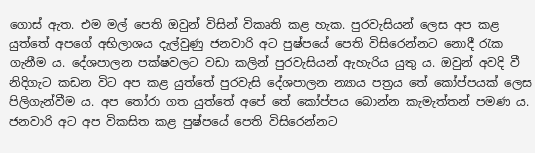ගොස් ඇත. එම මල් පෙති ඔවුන් විසින් විකෘති කළ හැක. පුරවැසියන් ලෙස අප කළ යුත්තේ අපගේ අභිලාශය දැල්වුණු ජනවාරි අට පුෂ්පයේ පෙති විසිරෙන්නට නොදී රැක ගැනීම ය. දේශපාලන පක්ෂවලට වඩා කලින් පුරවැසියන් ඇහැරිය යුතු ය. ඔවුන් අවදි වී නිදිගැට කඩන විට අප කළ යුත්තේ පුරවැසි දේශපාලන න්‍යාය පත්‍රය තේ කෝප්පයක් ලෙස පිලිගැන්වීම ය. අප තෝරා ගත යුත්තේ අපේ තේ කෝප්පය බොන්න කැමැත්තන් පමණ ය. ජනවාරි අට අප විකසිත කළ පුෂ්පයේ පෙති විසිරෙන්නට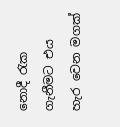නොදී රැක ගැනීමට එය හැර වෙන මගක්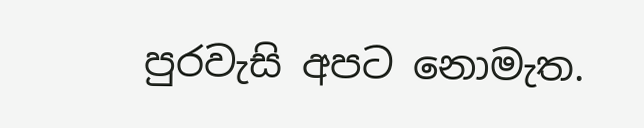පුරවැසි අපට නොමැත.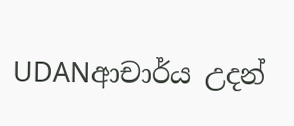UDANආචාර්ය උදන්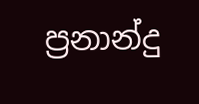ප්‍රනාන්දු